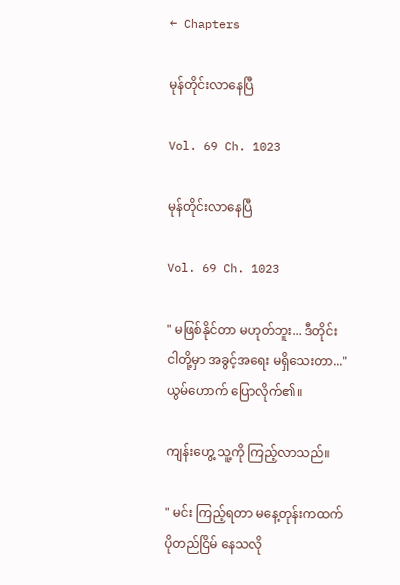← Chapters

မုန်တိုင်းလာနေပြီ

Vol. 69 Ch. 1023

မုန်တိုင်းလာနေပြီ

Vol. 69 Ch. 1023

" မဖြစ်နိုင်တာ မဟုတ်ဘူး... ဒီတိုင်း ငါတို့မှာ အခွင့်အရေး မရှိသေးတာ..."ယွမ်ဟောက် ပြောလိုက်၏။

ကျန်းဟွေ့ သူ့ကို ကြည့်လာသည်။

" မင်း ကြည့်ရတာ မနေ့တုန်းကထက် ပိုတည်ငြိမ် နေသလို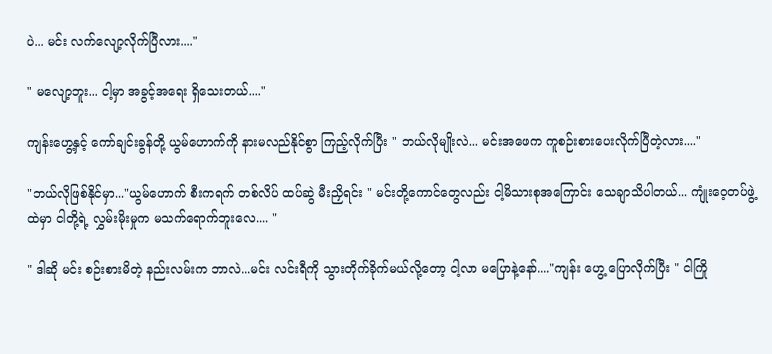ပဲ... မင်း လက်လျော့လိုက်ပြီလား...."

" မလျော့ဘူး... ငါ့မှာ အခွင့်အရေး ရှိသေးတယ်...."

ကျန်းဟွေ့နှင့် ကော်ချင်းခွန်တို့ ယွမ်ဟောက်ကို နားမလည်နိုင်စွာ ကြည့်လိုက်ပြီး " ဘယ်လိုမျိုးလဲ... မင်းအဖေက ကူစဉ်းစားပေးလိုက်ပြီတဲ့လား...."

"ဘယ်လိုဖြစ်နိုင်မှာ..."ယွမ်ဟောက် စီးကရက် တစ်လိပ် ထပ်ဆွဲ မီးညှိရင်း " မင်းတို့ကောင်တွေလည်း ငါ့မိသားစုအကြောင်း သေချာသိပါတယ်... ကျုံးဝေ့တပ်ဖွဲ့ထဲမှာ ငါတို့ရဲ့ လွှမ်းမိုးမှုက မသက်ရောက်ဘူးလေ.... "

" ဒါဆို မင်း စဉ်းစားမိတဲ့ နည်းလမ်းက ဘာလဲ...မင်း လင်းရီကို သွားတိုက်ခိုက်မယ်လို့တော့ ငါ့လာ မပြောနဲ့နော်...."ကျန်း ဟွေ့ ပြောလိုက်ပြီး " ငါကြို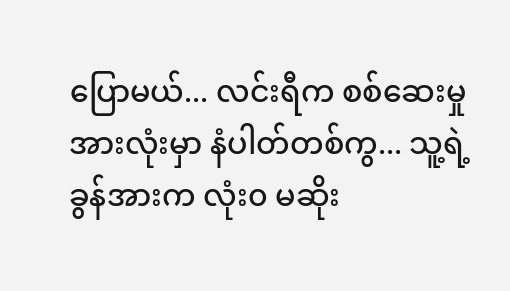ပြောမယ်... လင်းရီက စစ်ဆေးမှု အားလုံးမှာ နံပါတ်တစ်ကွ... သူ့ရဲ့ ခွန်အားက လုံး၀ မဆိုး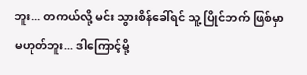ဘူး... တကယ်လို့ မင်း သွားစိန်ခေါ်ရင် သူ့ ပြိုင်ဘက် ဖြစ်မှာ မဟုတ်ဘူး... ဒါကြောင့်မို့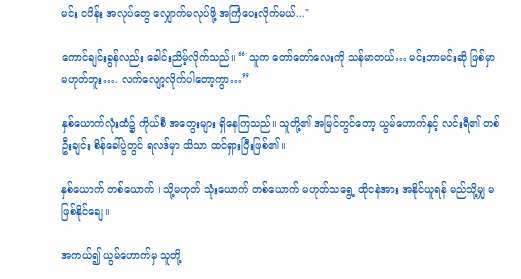မင်း ငပိန်း အလုပ်တွေ ‌လျှောက်မလုပ်ဖို့ အကြံပေးလိုက်မယ်..."

ကောင်ချင်းခွန်လည်း ခေါင်းညိမ့်လိုက်သည်။ “ သူက တော်တော်လေးကို သန်မာတယ်… မင်းဘာမင်းဆို ဖြစ်မှာ မဟုတ်ဘူး…. လက်လျော့လိုက်ပါတော့ကွာ…”

နှစ်ယောက်လုံးထံ၌ ကိုယ်စီ အတွေးများ ရှိနေကြသည်။ သူတို့၏ အမြင်တွင်တော့ ယွမ်ဟောက်နှင့် လင်းရီ၏ တစ်ဦးချင်း စိန်ခေါ်ပွဲတွင် ရလဒ်မှာ သိသာ ထင်ရှားပြီးဖြစ်၏။

နှစ်ယောက် တစ်ယောက် ၊ သို့မဟုတ် သုံးယောက် တစ်ယောက် မဟုတ်သရွေ့ ထိုငနဲအား အနိုင်ယူရန် မည်သို့မျှ မဖြစ်နိုင်ချေ။

အကယ်၍ ယွမ်ဟောက်မှ သူတို့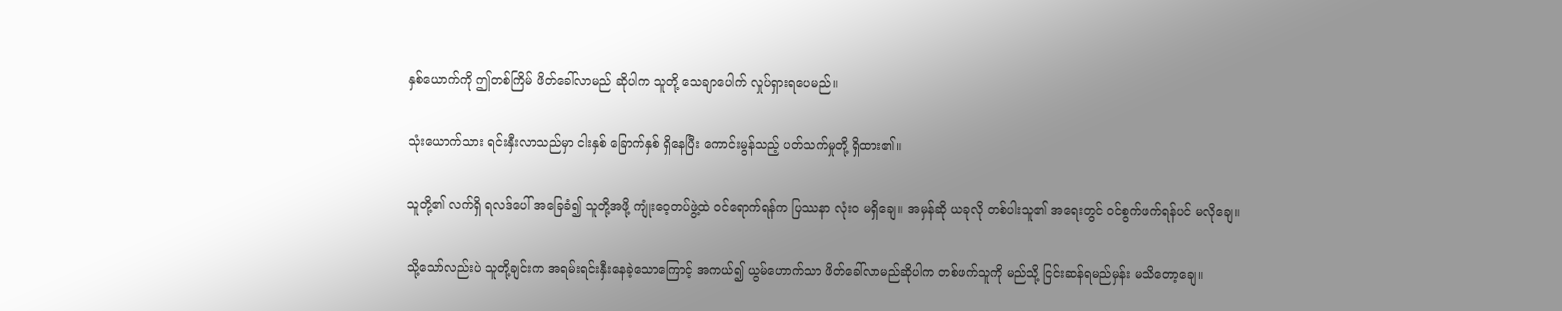နှစ်ယောက်ကို ဤတစ်ကြိမ် ဖိတ်ခေါ်လာမည် ဆိုပါက သူတို့ သေချာပေါက် လှုပ်ရှားရပေမည်။

သုံးယောက်သား ရင်းနှီးလာသည်မှာ ငါးနှစ် ခြောက်နှစ် ရှိနေပြီး ကောင်းမွန်သည့် ပတ်သက်မှုတို့ ရှိထား၏။

သူတို့၏ လက်ရှိ ရလဒ်ပေါ် အခြေခံ၍ သူတို့အဖို့ ကျုံးဝေ့တပ်ဖွဲ့ထဲ ဝင်ရောက်ရန်က ပြဿနာ လုံးဝ မရှိချေ။ အမှန်ဆို ယခုလို တစ်ပါးသူ၏ အရေးတွင် ဝင်စွက်ဖက်ရန်ပင် မလိုချေ။

သို့သော်လည်းပဲ သူတို့ချင်းက အရမ်းရင်းနှီးနေခဲ့သောကြောင့် အကယ်၍ ယွမ်ဟောက်သာ ဖိတ်ခေါ်လာမည်ဆိုပါက တစ်ဖက်သူကို မည်သို့ ငြင်းဆန်ရမည်မှန်း မသိတော့ချေ။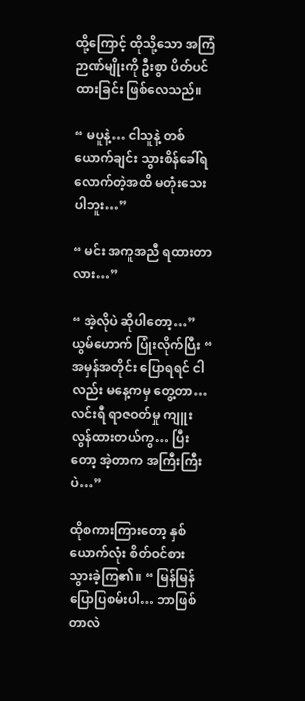ထို့ကြောင့် ထိုသို့သော အကြံဉာဏ်မျိုးကို ဦးစွာ ပိတ်ပင်ထားခြင်း ဖြစ်လေသည်။

“ မပူနဲ့… ငါသူနဲ့ တစ်ယောက်ချင်း သွားစိန်ခေါ်ရလောက်တဲ့အထိ မတုံးသေးပါဘူး…”

“ မင်း အကူအညီ ရထားတာလား…”

“ အဲ့လိုပဲ ဆိုပါတော့…” ယွမ်ဟောက် ပြုံးလိုက်ပြီး “ အမှန်အတိုင်း ပြောရရင် ငါလည်း မနေ့ကမှ တွေ့တာ… လင်းရီ ရာဇဝတ်မှု ကျူးလွန်ထားတယ်ကွ… ပြီးတော့ အဲ့တာက အကြီးကြီးပဲ…”

ထိုစကားကြားတော့ နှစ်ယောက်လုံး စိတ်ဝင်စား သွားခဲ့ကြ၏။ “ မြန်မြန် ပြောပြစမ်းပါ… ဘာဖြစ်တာလဲ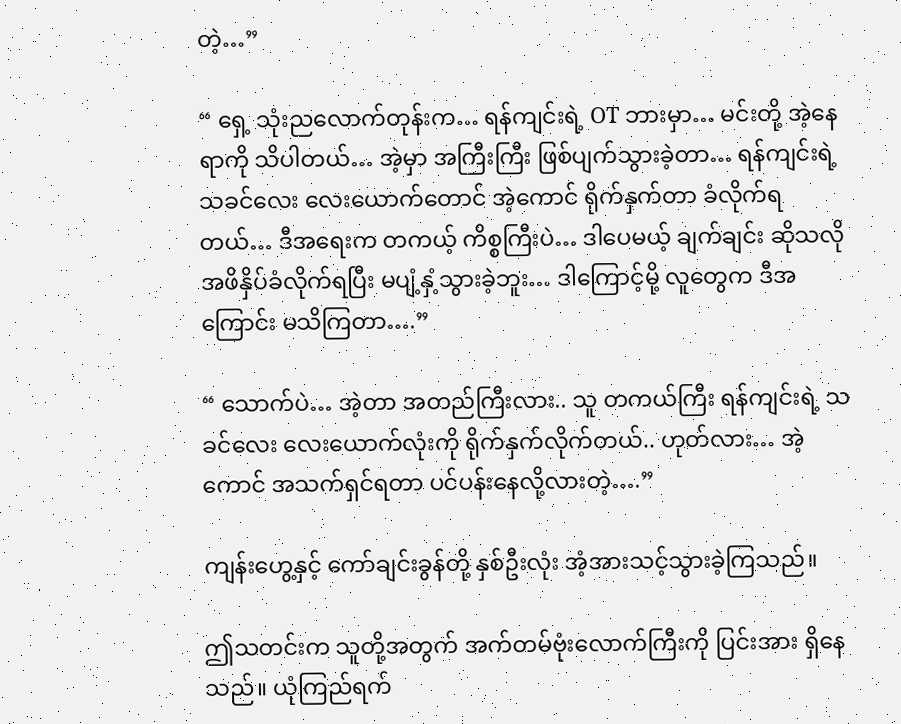တဲ့…”

“ ရှေ့ သုံးညလောက်တုန်းက… ရန်ကျင်းရဲ့ OT ဘားမှာ… မင်းတို့ အဲ့နေရာကို သိပါတယ်… အဲ့မှာ အကြီးကြီး ဖြစ်ပျက်သွားခဲ့တာ… ရန်ကျင်းရဲ့ သခင်လေး လေးယောက်တောင် အဲ့ကောင် ရိုက်နှက်တာ ခံလိုက်ရတယ်… ဒီအရေးက တကယ့် ကိစ္စကြီးပဲ… ဒါပေမယ့် ချက်ချင်း ဆိုသလို အဖိနှိပ်ခံလိုက်ရပြီး မပျံ့နှံ့သွားခဲ့ဘူး… ဒါကြောင့်မို့ လူတွေက ဒီအကြောင်း မသိကြတာ….”

“ သောက်ပဲ… အဲ့တာ အတည်ကြီးလား.. သူ တကယ်ကြီး ရန်ကျင်းရဲ့ သခင်လေး လေးယောက်လုံးကို ရိုက်နှက်လိုက်တယ်.. ဟုတ်လား… အဲ့ကောင် အသက်ရှင်ရတာ ပင်ပန်းနေလို့လားတဲ့….”

ကျန်းဟွေ့နှင့် ကော်ချင်းခွန်တို့ နှစ်ဦးလုံး အံ့အားသင့်သွားခဲ့ကြသည်။

ဤသတင်းက သူတို့အတွက် အက်တမ်ဗုံးလောက်ကြီးကို ပြင်းအား ရှိနေသည်။ ယုံကြည်ရက်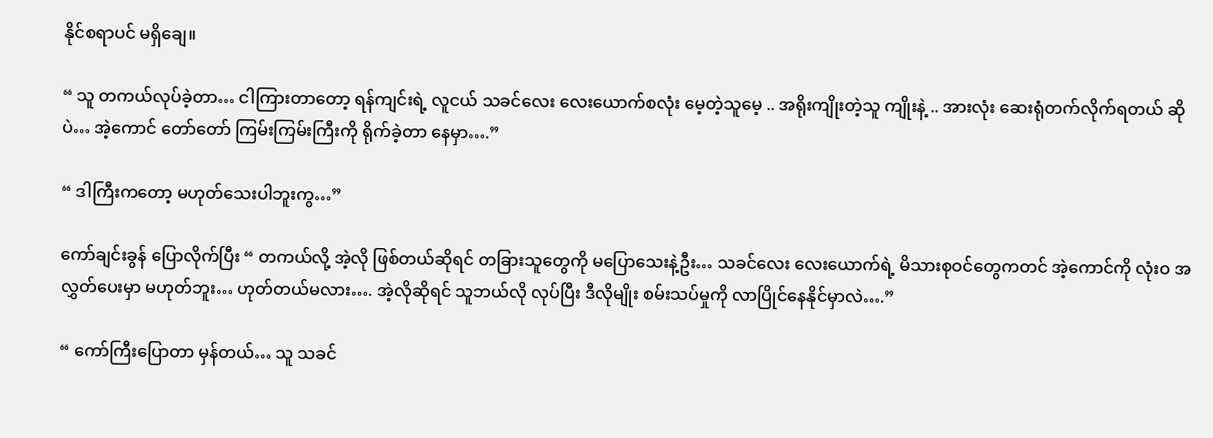နိုင်စရာပင် မရှိချေ။

“ သူ တကယ်လုပ်ခဲ့တာ… ငါကြားတာတော့ ရန်ကျင်းရဲ့ လူငယ် သခင်လေး လေးယောက်စလုံး မေ့တဲ့သူမေ့ .. အရိုးကျိုးတဲ့သူ ကျိုးနဲ့ .. အားလုံး ဆေးရုံတက်လိုက်ရတယ် ဆိုပဲ… အဲ့ကောင် တော်တော် ကြမ်းကြမ်းကြီးကို ရိုက်ခဲ့တာ နေမှာ….”

“ ဒါကြီးကတော့ မဟုတ်သေးပါဘူးကွ…”

ကော်ချင်းခွန် ပြောလိုက်ပြီး “ တကယ်လို့ အဲ့လို ဖြစ်တယ်ဆိုရင် တခြားသူတွေကို မပြောသေးနဲ့ဦး… သခင်လေး လေးယောက်ရဲ့ မိသားစုဝင်တွေကတင် အဲ့ကောင်ကို လုံးဝ အလွှတ်ပေးမှာ မဟုတ်ဘူး… ဟုတ်တယ်မလား…. အဲ့လိုဆိုရင် သူဘယ်လို လုပ်ပြီး ဒီလိုမျိုး စမ်းသပ်မှုကို လာပြိုင်နေနိုင်မှာလဲ….”

“ ကော်ကြီးပြောတာ မှန်တယ်… သူ သခင်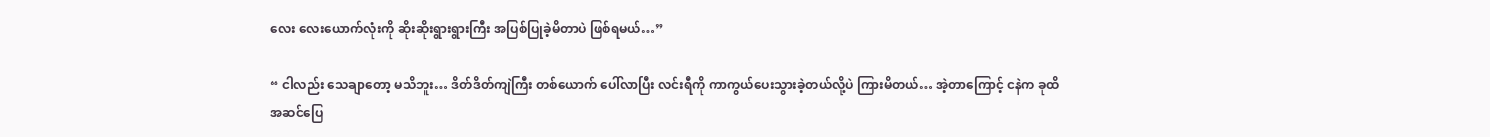လေး လေးယောက်လုံးကို ဆိုးဆိုးရွားရွားကြီး အပြစ်ပြုခဲ့မိတာပဲ ဖြစ်ရမယ်…”

“ ငါလည်း သေချာတော့ မသိဘူး… ဒိတ်ဒိတ်ကျဲကြီး တစ်ယောက် ပေါ်လာပြီး လင်းရီကို ကာကွယ်ပေးသွားခဲ့တယ်လို့ပဲ ကြားမိတယ်… အဲ့တာကြောင့် ငနဲက ခုထိ အဆင်ပြေ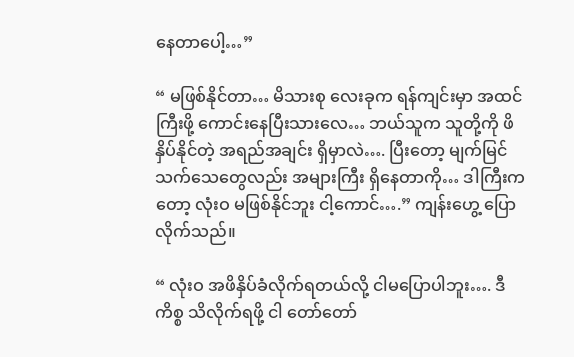နေတာပေါ့…”

“ မဖြစ်နိုင်တာ… မိသားစု လေးခုက ရန်ကျင်းမှာ အထင်ကြီးဖို့ ကောင်းနေပြီးသားလေ… ဘယ်သူက သူတို့ကို ဖိနှိပ်နိုင်တဲ့ အရည်အချင်း ရှိမှာလဲ…. ပြီးတော့ မျက်မြင်သက်သေတွေလည်း အများကြီး ရှိနေတာကို… ဒါကြီးကတော့ လုံးဝ မဖြစ်နိုင်ဘူး ငါ့ကောင်….” ကျန်းဟွေ့ ပြောလိုက်သည်။

“ လုံးဝ အဖိနှိပ်ခံလိုက်ရတယ်လို့ ငါမပြောပါဘူး…. ဒီကိစ္စ သိလိုက်ရဖို့ ငါ တော်တော်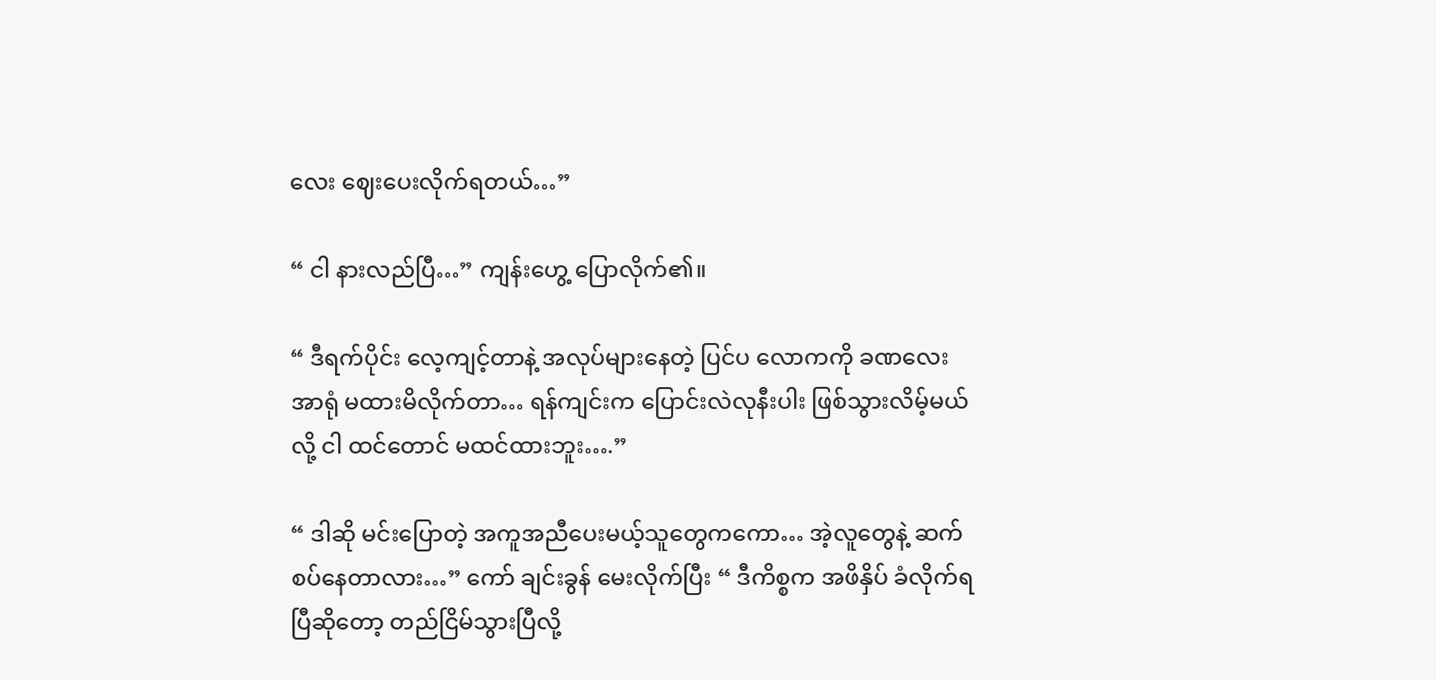လေး ဈေးပေးလိုက်ရတယ်…”

“ ငါ နားလည်ပြီ…” ကျန်းဟွေ့ ပြောလိုက်၏။

“ ဒီရက်ပိုင်း လေ့ကျင့်တာနဲ့ အလုပ်များနေတဲ့ ပြင်ပ လောကကို ခဏလေး အာရုံ မထားမိလိုက်တာ… ရန်ကျင်းက ပြောင်းလဲလုနီးပါး ဖြစ်သွားလိမ့်မယ်လို့ ငါ ထင်တောင် မထင်ထားဘူး….”

“ ဒါဆို မင်းပြောတဲ့ အကူအညီပေးမယ့်သူတွေကကော… အဲ့လူတွေနဲ့ ဆက်စပ်နေတာလား…” ကော် ချင်းခွန် မေးလိုက်ပြီး “ ဒီကိစ္စက အဖိနှိပ် ခံလိုက်ရပြီဆိုတော့ တည်ငြိမ်သွားပြီလို့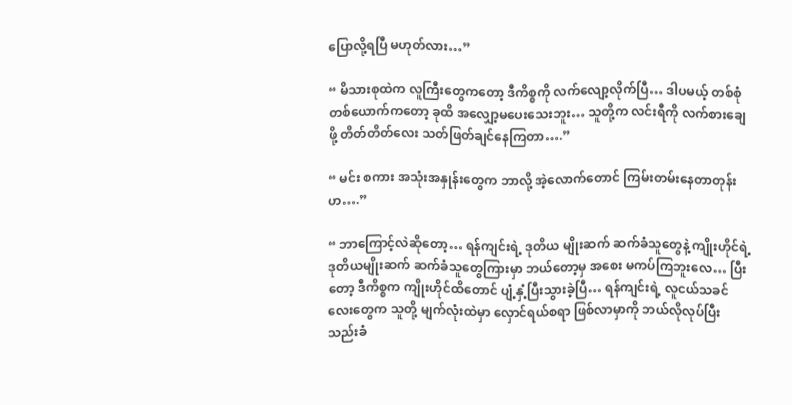ပြောလို့ရပြီ မဟုတ်လား…”

“ မိသားစုထဲက လူကြီးတွေကတော့ ဒီကိစ္စကို လက်လျော့လိုက်ပြီ… ဒါပမယ့် တစ်စုံတစ်ယောက်ကတော့ ခုထိ အလျှော့မပေးသေးဘူး… သူတို့က လင်းရီကို လက်စားချေဖို့ တိတ်တိတ်လေး သတ်ဖြတ်ချင်နေကြတာ….”

“ မင်း စကား အသုံးအနှုန်းတွေက ဘာလို့ အဲ့လောက်တောင် ကြမ်းတမ်းနေတာတုန်းဟ….”

“ ဘာကြောင့်လဲဆိုတော့… ရန်ကျင်းရဲ့ ဒုတိယ မျိုးဆက် ဆက်ခံသူတွေနဲ့ ကျိုးဟိုင်ရဲ့ ဒုတိယမျိုးဆက် ဆက်ခံသူတွေကြားမှာ ဘယ်တော့မှ အစေး မကပ်ကြဘူးလေ… ပြီးတော့ ဒီကိစ္စက ကျိုးဟိုင်ထိတောင် ပျံ့နှံ့ပြီးသွားခဲ့ပြီ… ရန်ကျင်းရဲ့ လူငယ်သခင်လေးတွေက သူတို့ မျက်လုံးထဲမှာ လှောင်ရယ်စရာ ဖြစ်လာမှာကို ဘယ်လိုလုပ်ပြီး သည်းခံ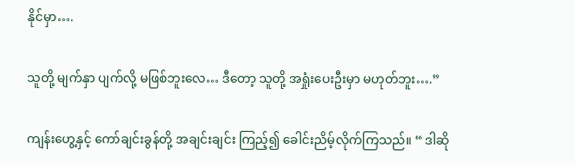နိုင်မှာ….

သူတို့ မျက်နှာ ပျက်လို့ မဖြစ်ဘူးလေ… ဒီတော့ သူတို့ အရှုံးပေးဦးမှာ မဟုတ်ဘူး….”

ကျန်းဟွေ့နှင့် ကော်ချင်းခွန်တို့ အချင်းချင်း ကြည့်၍ ခေါင်းညိမ့်လိုက်ကြသည်။ “ ဒါဆို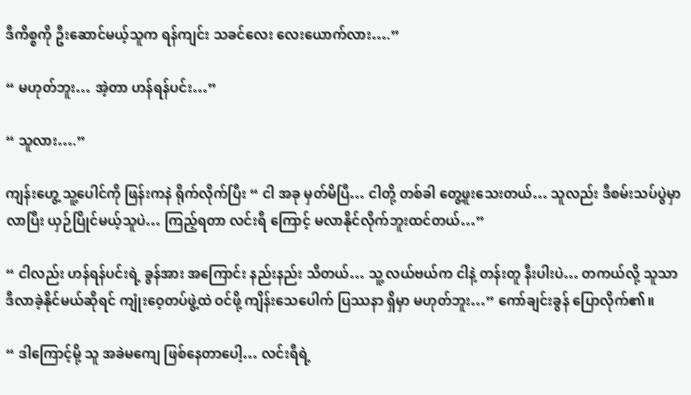ဒီကိစ္စကို ဦးဆောင်မယ့်သူက ရန်ကျင်း သခင်လေး လေးယောက်လား….”

“ မဟုတ်ဘူး… အဲ့တာ ဟန်ရန်ပင်း…”

“ သူလား….”

ကျန်းဟွေ့ သူ့ပေါင်ကို ဖြန်းကနဲ ရိုက်လိုက်ပြီး “ ငါ အခု မှတ်မိပြီ… ငါတို့ တစ်ခါ တွေ့ဖူးသေးတယ်… သူလည်း ဒီစမ်းသပ်ပွဲမှာ လာပြီး ယှဉ်ပြိုင်မယ့်သူပဲ… ကြည့်ရတာ လင်းရီ ကြောင့် မလာနိုင်လိုက်ဘူးထင်တယ်…”

“ ငါလည်း ဟန်ရန်ပင်းရဲ့ ခွန်အား အကြောင်း နည်းနည်း သိတယ်… သူ့ လယ်ဗယ်က ငါနဲ့ တန်းတူ နီးပါးပဲ… တကယ်လို့ သူသာ ဒီလာခဲ့နိုင်မယ်ဆိုရင် ကျုံးဝေ့တပ်ဖွဲ့ထဲ ဝင်ဖို့ ကျိန်းသေပေါက် ပြဿနာ ရှိမှာ မဟုတ်ဘူး…” ကော်ချင်းခွန် ပြောလိုက်၏။

“ ဒါကြောင့်မို့ သူ အခဲမကျေ ဖြစ်နေတာပေါ့… လင်းရီရဲ့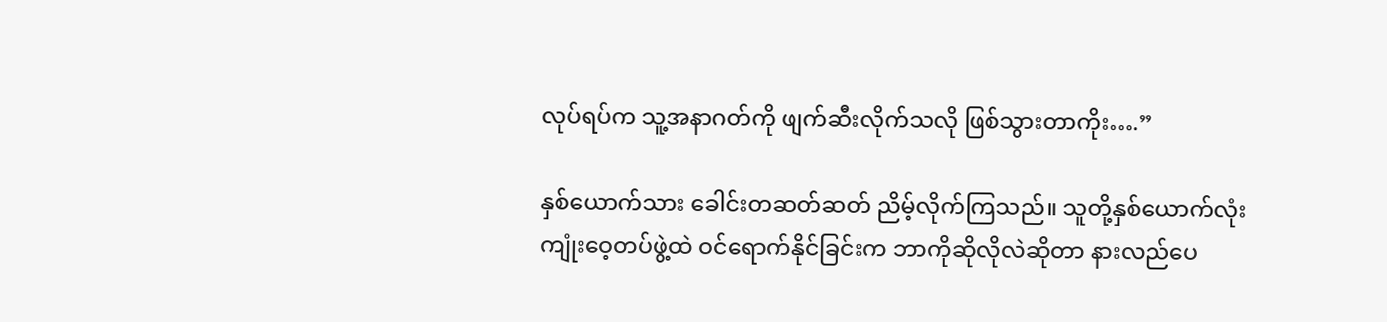လုပ်ရပ်က သူ့အနာဂတ်ကို ဖျက်ဆီးလိုက်သလို ဖြစ်သွားတာကိုး….”

နှစ်ယောက်သား ခေါင်းတဆတ်ဆတ် ညိမ့်လိုက်ကြသည်။ သူတို့နှစ်ယောက်လုံး ကျုံးဝေ့တပ်ဖွဲ့ထဲ ဝင်ရောက်နိုင်ခြင်းက ဘာကိုဆိုလိုလဲဆိုတာ နားလည်ပေ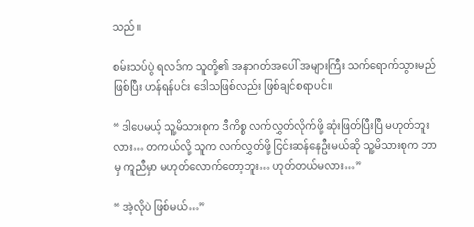သည်။

စမ်းသပ်ပွဲ ရလဒ်က သူတို့၏ အနာဂတ်အပေါ် အများကြီး သက်ရောက်သွားမည်ဖြစ်ပြီး ဟန်ရန်ပင်း ဒေါသဖြစ်လည်း ဖြစ်ချင်စရာပင်။

“ ဒါပေမယ့် သူ့မိသားစုက ဒီကိစ္စ လက်လွှတ်လိုက်ဖို့ ဆုံးဖြတ်ပြီးပြီ မဟုတ်ဘူးလား… တကယ်လို့ သူက လက်လွှတ်ဖို့ ငြင်းဆန်နေဦးမယ်ဆို သူ့မိသားစုက ဘာမှ ကူညီမှာ မဟုတ်လောက်တော့ဘူး… ဟုတ်တယ်မလား…”

“ အဲ့လိုပဲ ဖြစ်မယ်…”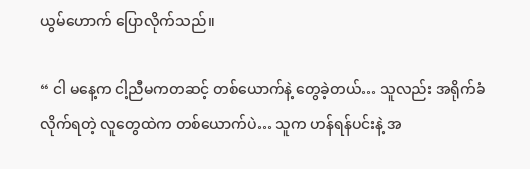ယွမ်ဟောက် ပြောလိုက်သည်။

“ ငါ မနေ့က ငါ့ညီမကတဆင့် တစ်ယောက်နဲ့ တွေခဲ့တယ်… သူလည်း အရိုက်ခံလိုက်ရတဲ့ လူတွေထဲက တစ်ယောက်ပဲ… သူက ဟန်ရန်ပင်းနဲ့ အ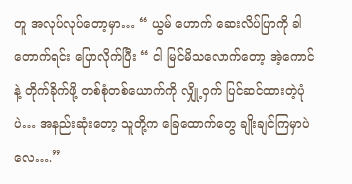တူ အလုပ်လုပ်တော့မှာ… “ ယွမ် ဟောက် ဆေးလိပ်ပြာကို ခါတောက်ရင်း ပြောလိုက်ပြီး “ ငါ မြင်မိသလောက်တော့ အဲ့ကောင်နဲ့ တိုက်ခိုက်ဖို့ တစ်စုံတစ်ယောက်ကို လျှို့ဝှက် ပြင်ဆင်ထားတဲ့ပုံပဲ… အနည်းဆုံးတော့ သူတို့က ခြေထောက်တွေ ချိုးချင်ကြမှာပဲလေ….”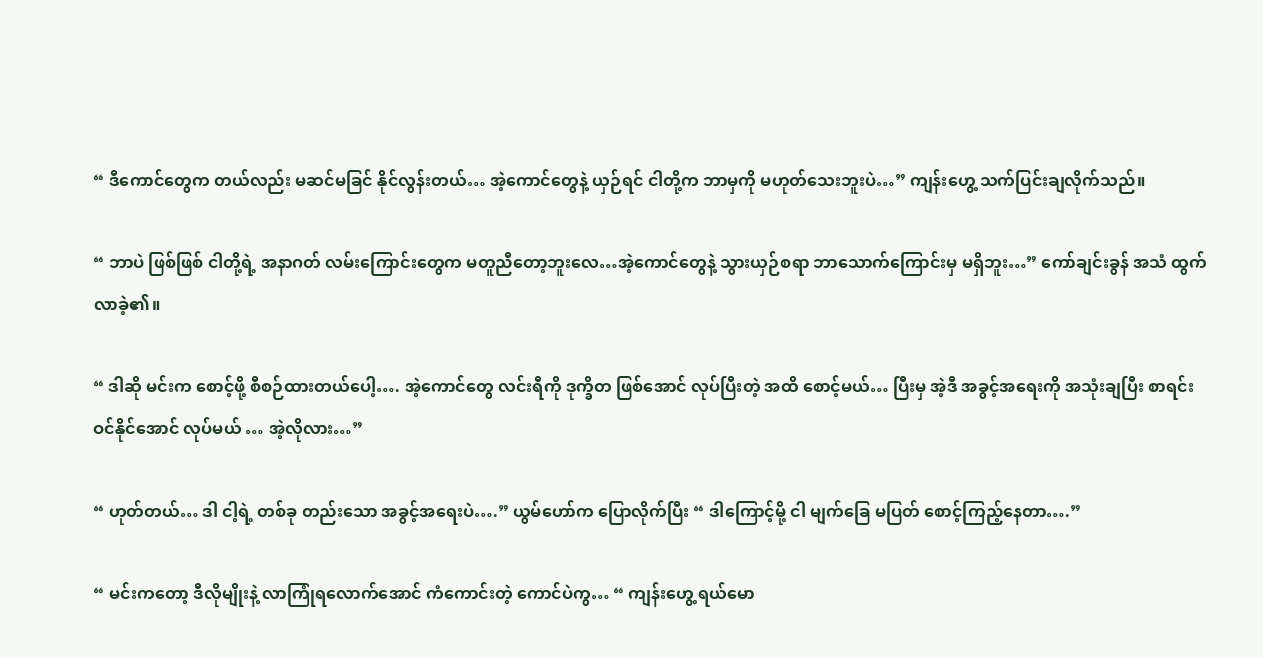“ ဒီကောင်တွေက တယ်လည်း မဆင်မခြင် နိုင်လွန်းတယ်… အဲ့ကောင်တွေနဲ့ ယှဉ်ရင် ငါတို့က ဘာမှကို မဟုတ်သေးဘူးပဲ…” ကျန်းဟွေ့ သက်ပြင်းချလိုက်သည်။

“ ဘာပဲ ဖြစ်ဖြစ် ငါတို့ရဲ့ အနာဂတ် လမ်းကြောင်းတွေက မတူညီတော့ဘူးလေ…အဲ့ကောင်တွေနဲ့ သွားယှဉ်စရာ ဘာသောက်ကြောင်းမှ မရှိဘူး…” ကော်ချင်းခွန် အသံ ထွက်လာခဲ့၏။

“ ဒါဆို မင်းက စောင့်ဖို့ စီစဉ်ထားတယ်ပေါ့…. အဲ့ကောင်တွေ လင်းရီကို ဒုက္ခိတ ဖြစ်အောင် လုပ်ပြီးတဲ့ အထိ စောင့်မယ်… ပြီးမှ အဲ့ဒီ အခွင့်အရေးကို အသုံးချပြီး စာရင်း ဝင်နိုင်အောင် လုပ်မယ် … အဲ့လိုလား…”

“ ဟုတ်တယ်… ဒါ ငါ့ရဲ့ တစ်ခု တည်းသော အခွင့်အရေးပဲ….” ယွမ်ဟော်က ပြောလိုက်ပြီး “ ဒါကြောင့်မို့ ငါ မျက်ခြေ မပြတ် စောင့်ကြည့်နေတာ….”

“ မင်းကတော့ ဒီလိုမျိုးနဲ့ လာကြုံရလောက်အောင် ကံကောင်းတဲ့ ကောင်ပဲကွ… “ ကျန်းဟွေ့ ရယ်မော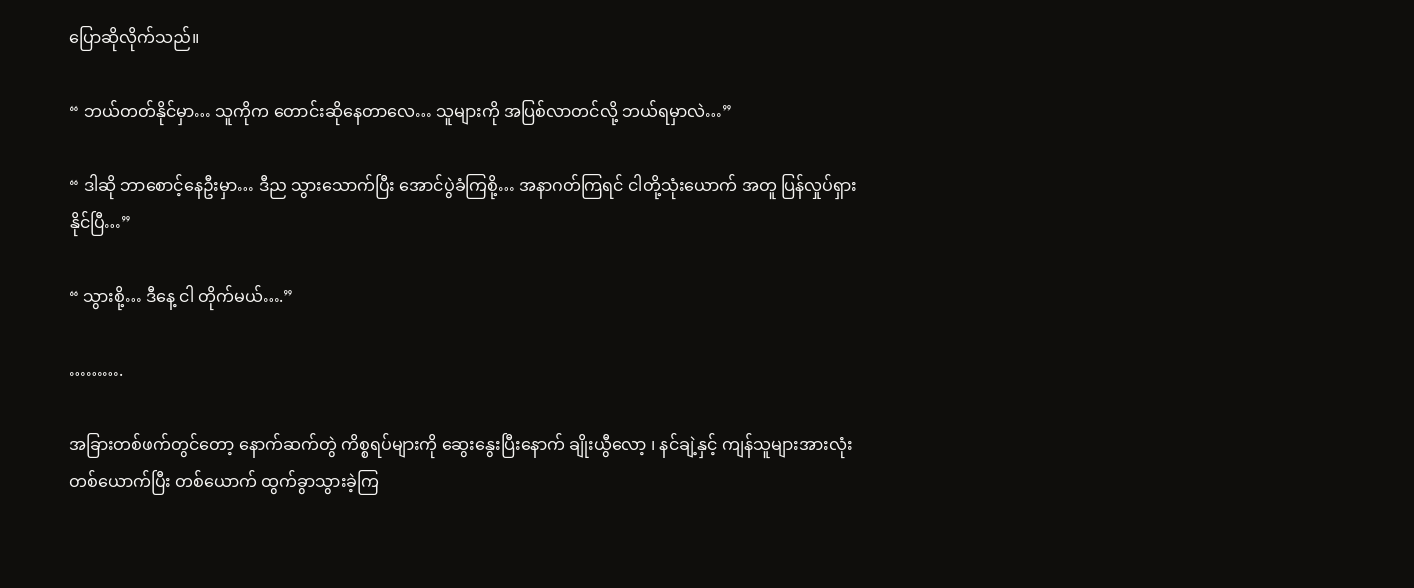ပြောဆိုလိုက်သည်။

“ ဘယ်တတ်နိုင်မှာ… သူကိုက တောင်းဆိုနေတာလေ… သူများကို အပြစ်လာတင်လို့ ဘယ်ရမှာလဲ…”

“ ဒါဆို ဘာစောင့်နေဦးမှာ… ဒီည သွားသောက်ပြီး အောင်ပွဲခံကြစို့… အနာဂတ်ကြရင် ငါတို့သုံးယောက် အတူ ပြန်လှုပ်ရှားနိုင်ပြီ…”

“ သွားစို့… ဒီနေ့ ငါ တိုက်မယ်….”

……….

အခြားတစ်ဖက်တွင်တော့ နောက်ဆက်တွဲ ကိစ္စရပ်များကို ဆွေးနွေးပြီးနောက် ချိုးယွီလော့ ၊ နင်ချဲ့နှင့် ကျန်သူများအားလုံး တစ်ယောက်ပြီး တစ်ယောက် ထွက်ခွာသွားခဲ့ကြ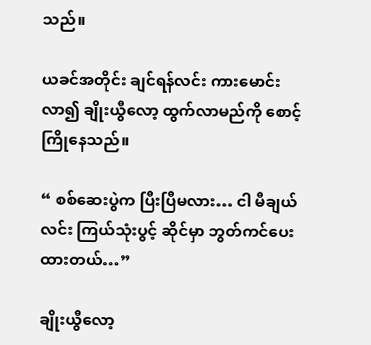သည်။

ယခင်အတိုင်း ချင်ရန်လင်း ကားမောင်းလာ၍ ချိုးယွီလော့ ထွက်လာမည်ကို စောင့်ကြိုနေသည်။

“ စစ်ဆေးပွဲက ပြီးပြီမလား… ငါ မီချယ်လင်း ကြယ်သုံးပွင့် ဆိုင်မှာ ဘွတ်ကင်ပေးထားတယ်…”

ချိုးယွီလော့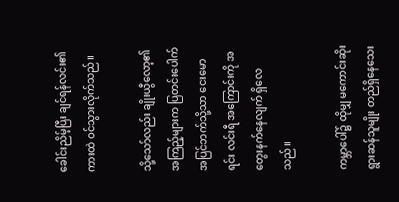ခေါင်းညိမ့်ပြီး ချင်ရန်လင်း၏ ကားထဲ ဝင်သွားလိုက်သည်။

သို့သော်လည်း ချိုးယွီလော့၏ အကြည့်များက ပြတင်းပေါက် အပြင်ဘက်သို့သာ ငေးမောရင်း လင်းရီ အကြောင်းကို အတွေးနက်နေလျက် ရှိလေသည်။

ကမ္ဘာပေါ်၌ ထိုမျှ မကောင်းဆိုးရွားဆန်သူမျိုး တည်ရှိနေသေး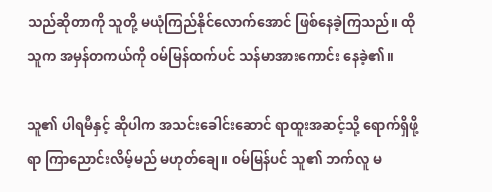သည်ဆိုတာကို သူတို့ မယုံကြည်နိုင်လောက်အောင် ဖြစ်နေခဲ့ကြသည်။ ထိုသူက အမှန်တကယ်ကို ဝမ်မြန်ထက်ပင် သန်မာအားကောင်း နေခဲ့၏။

သူ၏ ပါရမီနှင့် ဆိုပါက အသင်းခေါင်းဆောင် ရာထူးအဆင့်သို့ ရောက်ရှိဖို့ရာ ကြာညောင်းလိမ့်မည် မဟုတ်ချေ။ ဝမ်မြန်ပင် သူ၏ ဘက်လူ မ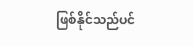ဖြစ်နိုင်သည်ပင်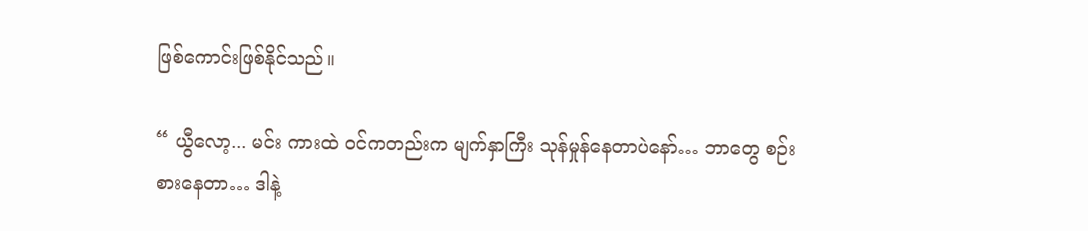ဖြစ်ကောင်းဖြစ်နိုင်သည်။

“ ယွီလော့... မင်း ကားထဲ ဝင်ကတည်းက မျက်နှာကြီး သုန်မှုန်နေတာပဲနော်… ဘာတွေ စဉ်းစားနေတာ… ဒါနဲ့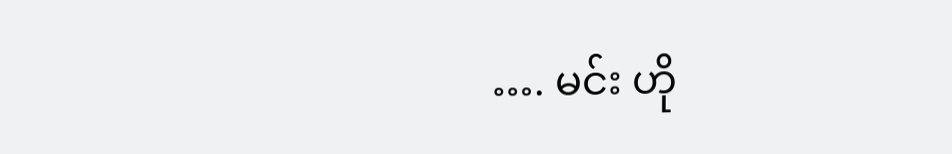…. မင်း ဟို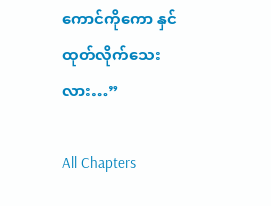ကောင်ကိုကော နှင်ထုတ်လိုက်သေးလား…”

All Chapters